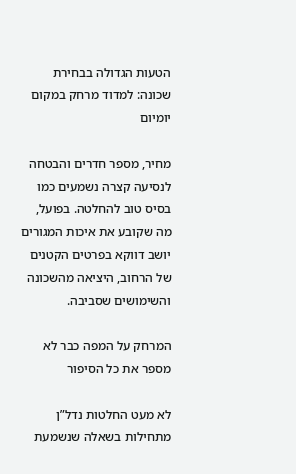הטעות הגדולה בבחירת שכונה: למדוד מרחק במקום יומיום

מחיר, מספר חדרים והבטחה לנסיעה קצרה נשמעים כמו בסיס טוב להחלטה. בפועל, מה שקובע את איכות המגורים יושב דווקא בפרטים הקטנים של הרחוב, היציאה מהשכונה והשימושים שסביבה.

המרחק על המפה כבר לא מספר את כל הסיפור

לא מעט החלטות נדל”ן מתחילות בשאלה שנשמעת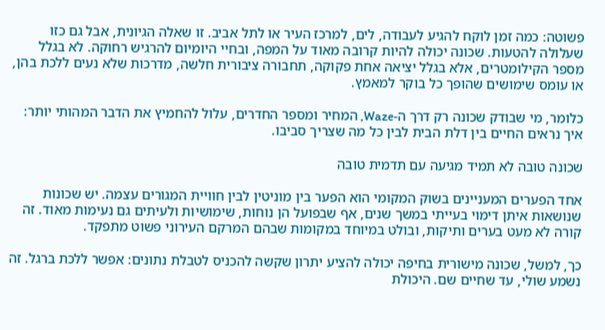פשוטה: כמה זמן לוקח להגיע לעבודה, לים, למרכז העיר או לתל אביב. זו שאלה הגיונית, אבל גם כזו שעלולה להטעות. שכונה יכולה להיות קרובה מאוד על המפה, ובחיי היומיום להרגיש רחוקה. לא בגלל מספר הקילומטרים, אלא בגלל יציאה אחת פקוקה, תחבורה ציבורית חלשה, מדרכות שלא נעים ללכת בהן, או עומס שימושים שהופך כל בוקר למאמץ.

כלומר, מי שבודק שכונה רק דרך ה-Waze, המחיר ומספר החדרים, עלול להחמיץ את הדבר המהותי יותר: איך נראים החיים בין דלת הבית לבין כל מה שצריך סביבו.

שכונה טובה לא תמיד מגיעה עם תדמית טובה

אחד הפערים המעניינים בשוק המקומי הוא הפער בין מוניטין לבין חוויית המגורים עצמה. יש שכונות שנושאות איתן דימוי בעייתי במשך שנים, אף שבפועל הן נוחות, שימושיות ולעיתים גם נעימות מאוד. זה קורה לא מעט בערים ותיקות, ובולט במיוחד במקומות שבהם המרקם העירוני פשוט מתפקד.

כך, למשל, שכונה מישורית בחיפה יכולה להציע יתרון שקשה להכניס לטבלת נתונים: אפשר ללכת ברגל. זה נשמע שולי, עד שחיים שם. היכולת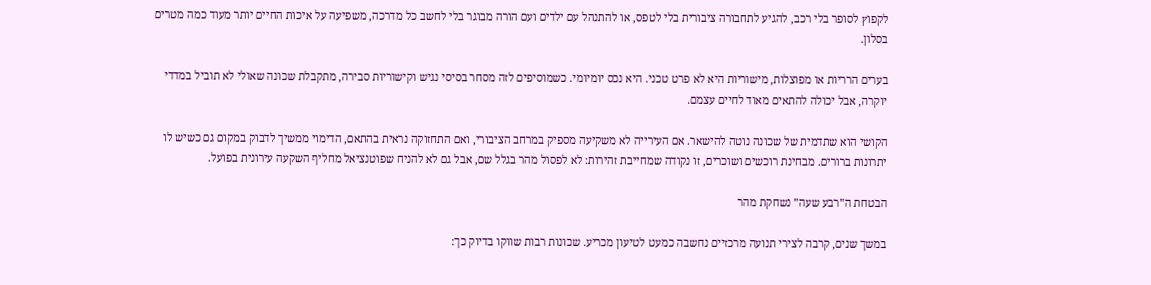לקפוץ לסופר בלי רכב, להגיע לתחבורה ציבורית בלי לטפס, או להתנהל עם ילדים ועם הורה מבוגר בלי לחשב כל מדרכה, משפיעה על איכות החיים יותר מעוד כמה מטרים בסלון.

בערים הרריות או מפוצלות, מישוריות היא לא פרט טכני. היא נכס יומיומי. כשמוסיפים לזה מסחר בסיסי נגיש וקישוריות סבירה, מתקבלת שכונה שאולי לא תוביל במדדי יוקרה, אבל יכולה להתאים מאוד לחיים עצמם.

הקושי הוא שתדמית של שכונה נוטה להישאר. אם העירייה לא משקיעה מספיק במרחב הציבורי, ואם התחזוקה נראית בהתאם, הדימוי ממשיך לדבוק במקום גם כשיש לו יתרונות ברורים. מבחינת רוכשים ושוכרים, זו נקודה שמחייבת זהירות: לא לפסול מהר בגלל שם, אבל גם לא להניח שפוטנציאל מחליף השקעה עירונית בפועל.

הבטחת ה”רבע שעה” נשחקת מהר

במשך שנים, קרבה לצירי תנועה מרכזיים נחשבה כמעט לטיעון מכריע. שכונות רבות שווקו בדיוק כך: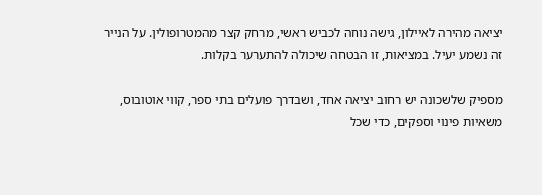יציאה מהירה לאיילון, גישה נוחה לכביש ראשי, מרחק קצר מהמטרופולין. על הנייר זה נשמע יעיל. במציאות, זו הבטחה שיכולה להתערער בקלות.

מספיק שלשכונה יש רחוב יציאה אחד, ושבדרך פועלים בתי ספר, קווי אוטובוס, משאיות פינוי וספקים, כדי שכל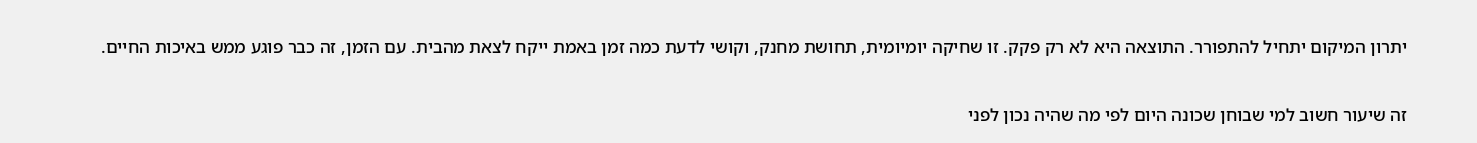יתרון המיקום יתחיל להתפורר. התוצאה היא לא רק פקק. זו שחיקה יומיומית, תחושת מחנק, וקושי לדעת כמה זמן באמת ייקח לצאת מהבית. עם הזמן, זה כבר פוגע ממש באיכות החיים.

זה שיעור חשוב למי שבוחן שכונה היום לפי מה שהיה נכון לפני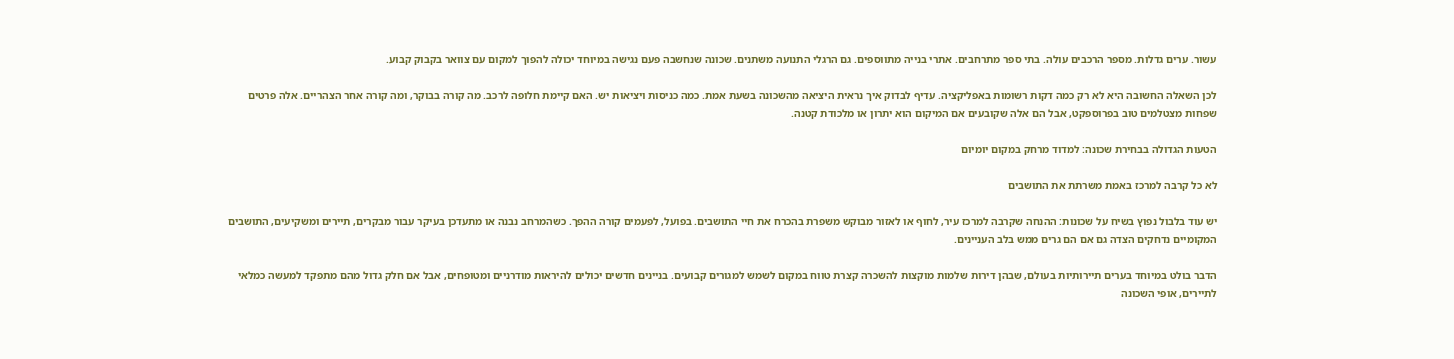עשור. ערים גדלות. מספר הרכבים עולה. בתי ספר מתרחבים. אתרי בנייה מתווספים. גם הרגלי התנועה משתנים. שכונה שנחשבה פעם נגישה במיוחד יכולה להפוך למקום עם צוואר בקבוק קבוע.

לכן השאלה החשובה היא לא רק כמה דקות רשומות באפליקציה. עדיף לבדוק איך נראית היציאה מהשכונה בשעת אמת. כמה כניסות ויציאות יש. האם קיימת חלופה לרכב. מה קורה בבוקר, ומה קורה אחר הצהריים. אלה פרטים שפחות מצטלמים טוב בפרוספקט, אבל הם אלה שקובעים אם המיקום הוא יתרון או מלכודת קטנה.

הטעות הגדולה בבחירת שכונה: למדוד מרחק במקום יומיום

לא כל קרבה למרכז באמת משרתת את התושבים

יש עוד בלבול נפוץ בשיח על שכונות: ההנחה שקרבה למרכז עיר, לחוף או לאזור מבוקש משפרת בהכרח את חיי התושבים. בפועל, לפעמים קורה ההפך. כשהמרחב נבנה או מתעדכן בעיקר עבור מבקרים, תיירים ומשקיעים, התושבים המקומיים נדחקים הצדה גם אם הם גרים ממש בלב העניינים.

הדבר בולט במיוחד בערים תיירותיות בעולם, שבהן דירות שלמות מוקצות להשכרה קצרת טווח במקום לשמש למגורים קבועים. בניינים חדשים יכולים להיראות מודרניים ומטופחים, אבל אם חלק גדול מהם מתפקד למעשה כמלאי לתיירים, אופי השכונה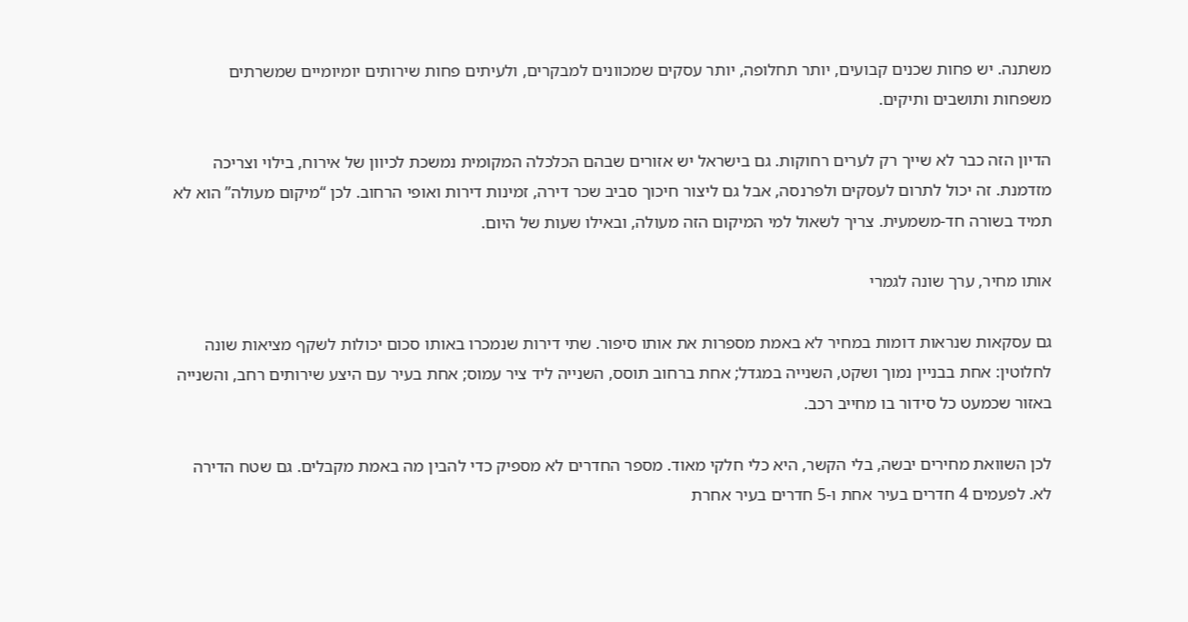משתנה. יש פחות שכנים קבועים, יותר תחלופה, יותר עסקים שמכוונים למבקרים, ולעיתים פחות שירותים יומיומיים שמשרתים משפחות ותושבים ותיקים.

הדיון הזה כבר לא שייך רק לערים רחוקות. גם בישראל יש אזורים שבהם הכלכלה המקומית נמשכת לכיוון של אירוח, בילוי וצריכה מזדמנת. זה יכול לתרום לעסקים ולפרנסה, אבל גם ליצור חיכוך סביב שכר דירה, זמינות דירות ואופי הרחוב. לכן “מיקום מעולה” הוא לא תמיד בשורה חד-משמעית. צריך לשאול למי המיקום הזה מעולה, ובאילו שעות של היום.

אותו מחיר, ערך שונה לגמרי

גם עסקאות שנראות דומות במחיר לא באמת מספרות את אותו סיפור. שתי דירות שנמכרו באותו סכום יכולות לשקף מציאות שונה לחלוטין: אחת בבניין נמוך ושקט, השנייה במגדל; אחת ברחוב תוסס, השנייה ליד ציר עמוס; אחת בעיר עם היצע שירותים רחב, והשנייה באזור שכמעט כל סידור בו מחייב רכב.

לכן השוואת מחירים יבשה, בלי הקשר, היא כלי חלקי מאוד. מספר החדרים לא מספיק כדי להבין מה באמת מקבלים. גם שטח הדירה לא. לפעמים 4 חדרים בעיר אחת ו-5 חדרים בעיר אחרת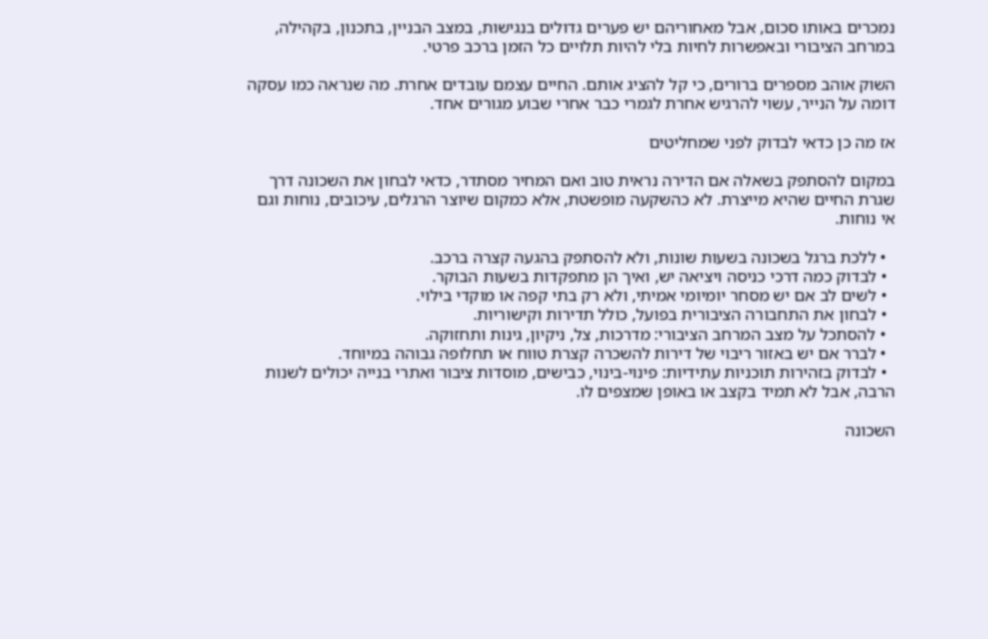נמכרים באותו סכום, אבל מאחוריהם יש פערים גדולים בנגישות, במצב הבניין, בתכנון, בקהילה, במרחב הציבורי ובאפשרות לחיות בלי להיות תלויים כל הזמן ברכב פרטי.

השוק אוהב מספרים ברורים, כי קל להציג אותם. החיים עצמם עובדים אחרת. מה שנראה כמו עסקה דומה על הנייר, עשוי להרגיש אחרת לגמרי כבר אחרי שבוע מגורים אחד.

אז מה כן כדאי לבדוק לפני שמחליטים

במקום להסתפק בשאלה אם הדירה נראית טוב ואם המחיר מסתדר, כדאי לבחון את השכונה דרך שגרת החיים שהיא מייצרת. לא כהשקעה מופשטת, אלא כמקום שיוצר הרגלים, עיכובים, נוחות וגם אי נוחות.

  • ללכת ברגל בשכונה בשעות שונות, ולא להסתפק בהגעה קצרה ברכב.
  • לבדוק כמה דרכי כניסה ויציאה יש, ואיך הן מתפקדות בשעות הבוקר.
  • לשים לב אם יש מסחר יומיומי אמיתי, ולא רק בתי קפה או מוקדי בילוי.
  • לבחון את התחבורה הציבורית בפועל, כולל תדירות וקישוריות.
  • להסתכל על מצב המרחב הציבורי: מדרכות, צל, ניקיון, גינות ותחזוקה.
  • לברר אם יש באזור ריבוי של דירות להשכרה קצרת טווח או תחלופה גבוהה במיוחד.
  • לבדוק בזהירות תוכניות עתידיות: פינוי-בינוי, כבישים, מוסדות ציבור ואתרי בנייה יכולים לשנות הרבה, אבל לא תמיד בקצב או באופן שמצפים לו.

השכונה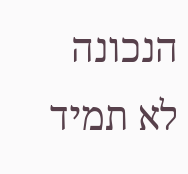הנכונה לא תמיד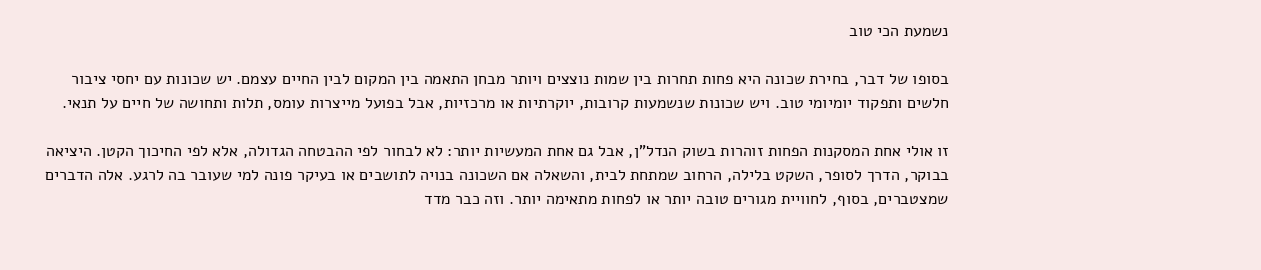נשמעת הכי טוב

בסופו של דבר, בחירת שכונה היא פחות תחרות בין שמות נוצצים ויותר מבחן התאמה בין המקום לבין החיים עצמם. יש שכונות עם יחסי ציבור חלשים ותפקוד יומיומי טוב. ויש שכונות שנשמעות קרובות, יוקרתיות או מרכזיות, אבל בפועל מייצרות עומס, תלות ותחושה של חיים על תנאי.

זו אולי אחת המסקנות הפחות זוהרות בשוק הנדל”ן, אבל גם אחת המעשיות יותר: לא לבחור לפי ההבטחה הגדולה, אלא לפי החיכוך הקטן. היציאה בבוקר, הדרך לסופר, השקט בלילה, הרחוב שמתחת לבית, והשאלה אם השכונה בנויה לתושבים או בעיקר פונה למי שעובר בה לרגע. אלה הדברים שמצטברים, בסוף, לחוויית מגורים טובה יותר או לפחות מתאימה יותר. וזה כבר מדד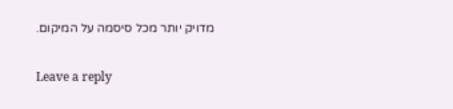מדויק יותר מכל סיסמה על המיקום.

Leave a reply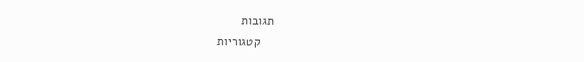תגובות
    קטגוריות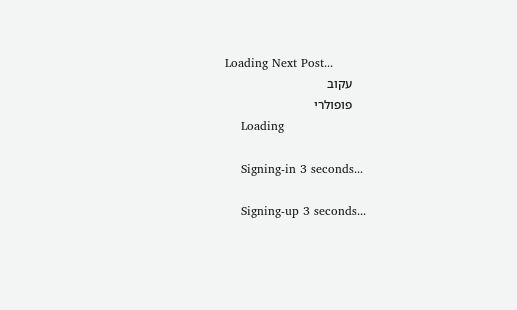Loading Next Post...
    עקוב
    פופולרי
    Loading

    Signing-in 3 seconds...

    Signing-up 3 seconds...